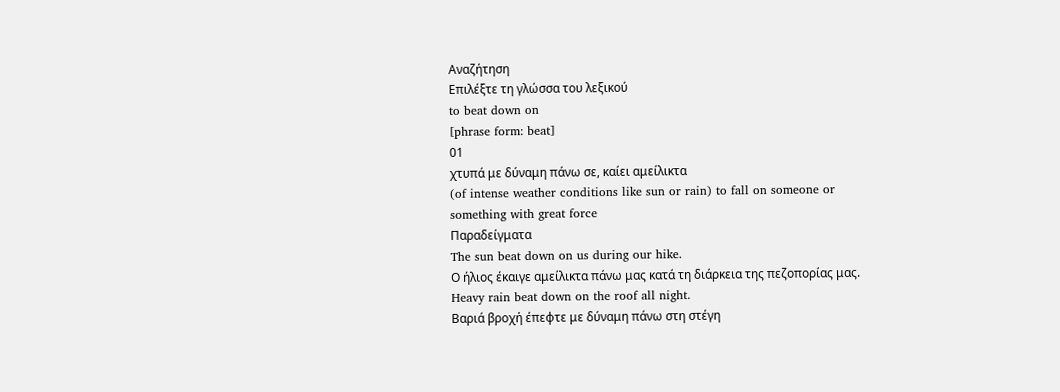Αναζήτηση
Επιλέξτε τη γλώσσα του λεξικού
to beat down on
[phrase form: beat]
01
χτυπά με δύναμη πάνω σε, καίει αμείλικτα
(of intense weather conditions like sun or rain) to fall on someone or something with great force
Παραδείγματα
The sun beat down on us during our hike.
Ο ήλιος έκαιγε αμείλικτα πάνω μας κατά τη διάρκεια της πεζοπορίας μας.
Heavy rain beat down on the roof all night.
Βαριά βροχή έπεφτε με δύναμη πάνω στη στέγη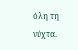όλη τη νύχτα.